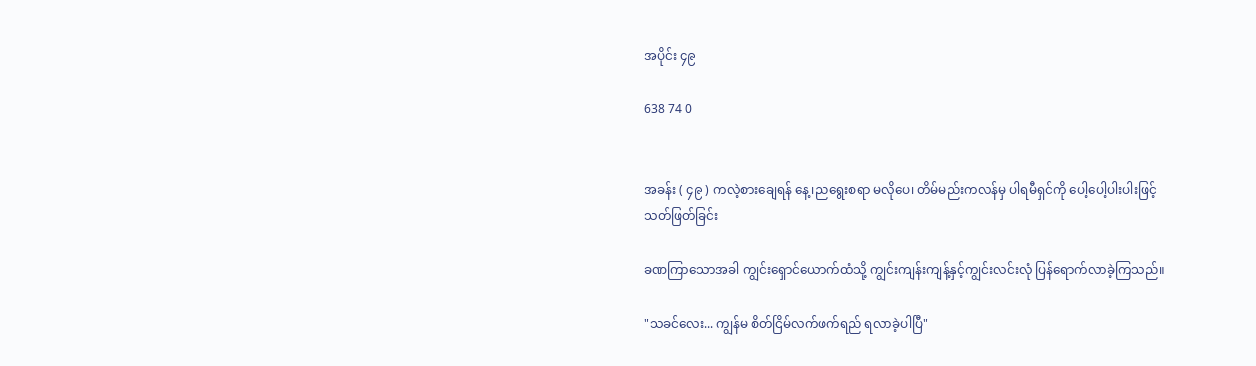အပိုင်း ၄၉

638 74 0


အခန်း ( ၄၉ ) ကလဲ့စားချေရန် နေ့၊ညရွေးစရာ မလိုပေ၊ တိမ်မည်းကလန်မှ ပါရမီရှင်ကို ပေါ့ပေါ့ပါးပါးဖြင့် သတ်ဖြတ်ခြင်း

ခဏကြာသောအခါ ကျွင်းရှောင်ယောက်ထံသို့ ကျွင်းကျန်းကျန့်နှင့်ကျွင်းလင်းလုံ ပြန်ရောက်လာခဲ့ကြသည်။

"သခင်လေး... ကျွန်မ စိတ်ငြိမ်လက်ဖက်ရည် ရလာခဲ့ပါပြီ"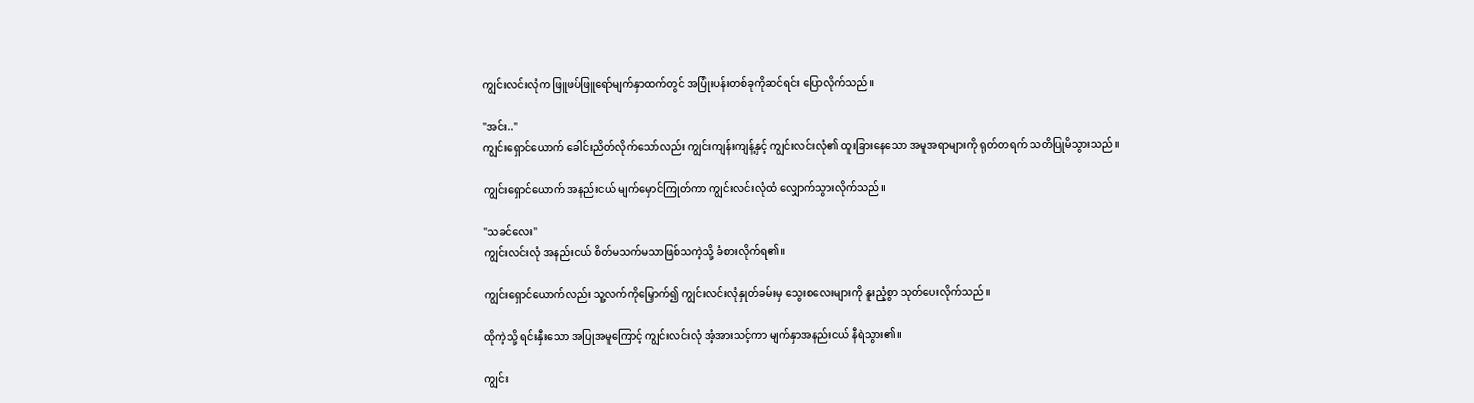ကျွင်းလင်းလုံက ဖြူဖပ်ဖြူရော်မျက်နှာထက်တွင် အပြုံးပန်းတစ်ခုကိုဆင်ရင်း ပြောလိုက်သည်။

"အင်း.."
ကျွင်းရှောင်ယောက် ခေါင်းညိတ်လိုက်သော်လည်း ကျွင်းကျန်းကျန့်နှင့် ကျွင်းလင်းလုံ၏ ထူးခြားနေသော အမူအရာများကို ရုတ်တရက် သတိပြုမိသွားသည်။

ကျွင်းရှောင်ယောက် အနည်းငယ် မျက်မှောင်ကြုတ်ကာ ကျွင်းလင်းလုံထံ လျှောက်သွားလိုက်သည်။

"သခင်လေး"
ကျွင်းလင်းလုံ အနည်းငယ် စိတ်မသက်မသာဖြစ်သကဲ့သို့ ခံစားလိုက်ရ၏။

ကျွင်းရှောင်ယောက်လည်း သူ့လက်ကိုမြှောက်၍ ကျွင်းလင်းလုံနှုတ်ခမ်းမှ သွေးစလေးများကို နူးညံ့စွာ သုတ်ပေးလိုက်သည်။

ထိုကဲ့သို့ ရင်းနှီးသော အပြုအမူကြောင့် ကျွင်းလင်းလုံ အံ့အားသင့်ကာ မျက်နှာအနည်းငယ် နီရဲသွား၏။

ကျွင်း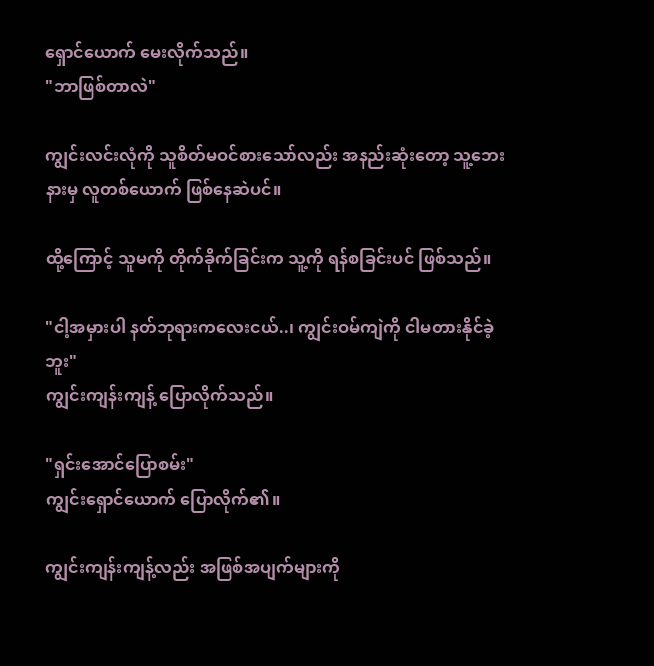ရှောင်‌ယောက် မေးလိုက်သည်။
"ဘာဖြစ်တာလဲ"

ကျွင်းလင်းလုံကို သူစိတ်မဝင်စားသော်လည်း အနည်းဆုံးတော့ သူ့ဘေးနားမှ လူတစ်ယောက် ဖြစ်နေဆဲပင်။

ထို့ကြောင့် သူမကို တိုက်ခိုက်ခြင်းက သူ့ကို ရန်စခြင်းပင် ဖြစ်သည်။

"ငါ့အမှားပါ နတ်ဘုရားကလေးငယ်..၊ ကျွင်းဝမ်ကျဲကို ငါမတားနိုင်ခဲ့ဘူး"
ကျွင်းကျန်းကျန့် ပြောလိုက်သည်။

"ရှင်းအောင်ပြောစမ်း"
ကျွင်းရှောင်ယောက် ပြောလိုက်၏။

ကျွင်းကျန်းကျန့်လည်း အဖြစ်အပျက်များကို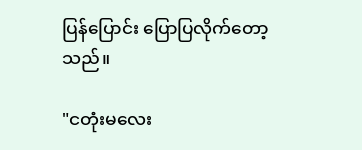ပြန်ပြောင်း ပြောပြလိုက်တော့သည်။

"ငတုံးမလေး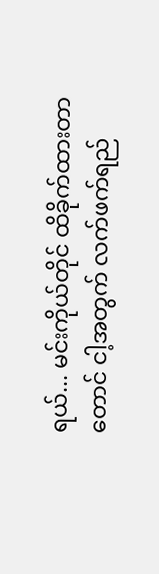ရယ်... မင်းကိုယ်တိုင် ထိခိုက်ထားတာတောင် ငါ့အတွက် လက်ဖက်ရည်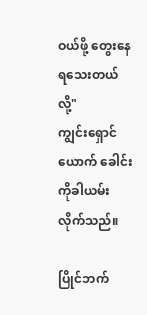ဝယ်ဖို့ တွေးနေရသေးတယ်လို့"
ကျွင်းရှောင်ယောက် ခေါင်းကိုခါယမ်းလိုက်သည်။

ပြိုင်ဘက်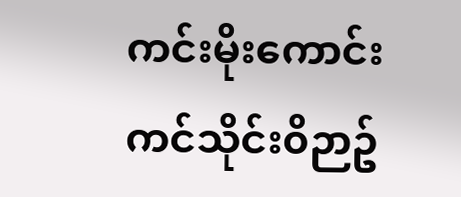ကင်းမိုးကောင်းကင်သိုင်း၀ိဉာဥ်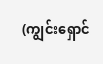(ကျွင်းရှောင်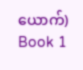ယောက်) Book 1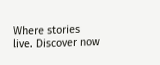Where stories live. Discover now